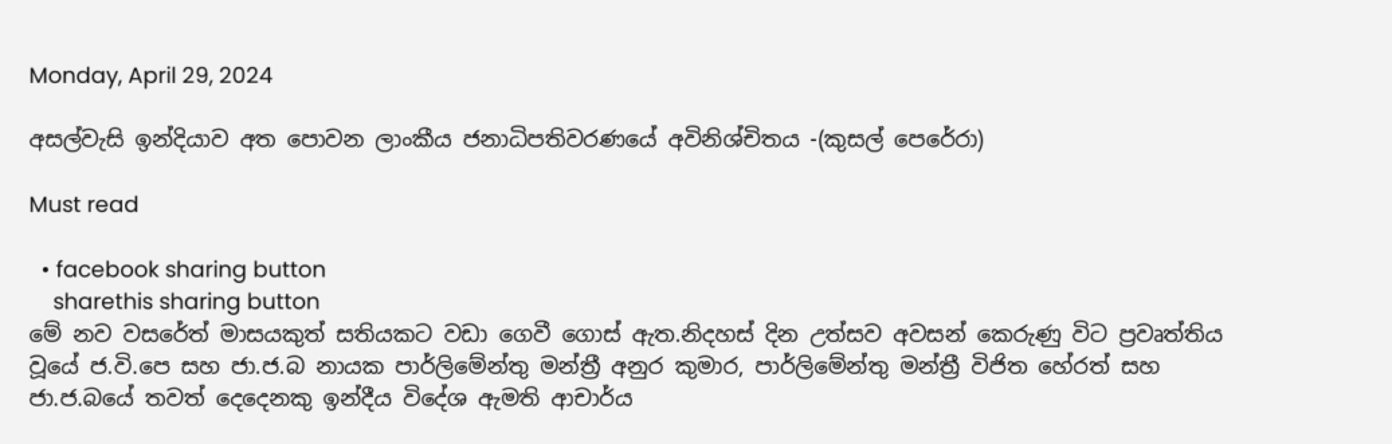Monday, April 29, 2024

අසල්වැසි ඉන්දියාව අත පොවන ලාංකීය ජනාධිපතිවරණයේ අවිනිශ්චිතය -(කුසල් පෙරේරා)

Must read

  • facebook sharing button
    sharethis sharing button
මේ නව වසරේත් මාසයකුත් සතියකට වඩා ගෙවී ගොස් ඇත.නිදහස් දින උත්සව අවසන් කෙරුණු විට ප්‍රවෘත්තිය වූයේ ජ.වි.පෙ සහ ජා.ජ.බ නායක පාර්ලිමේන්තු මන්ත්‍රී අනුර කුමාර, පාර්ලිමේන්තු මන්ත්‍රී විජිත හේරත් සහ ජා.ජ.බයේ තවත් දෙදෙනකු ඉන්දීය විදේශ ඇමති ආචාර්ය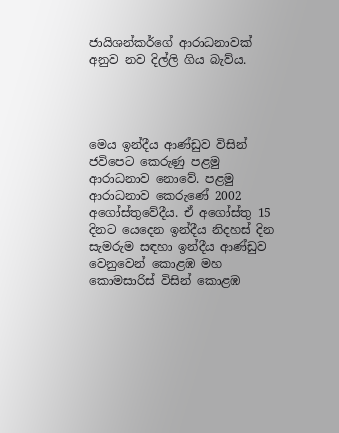ජායිශන්කර්ගේ ආරාධනාවක් අනුව නව දිල්ලි ගිය බැව්ය.




මෙය ඉන්දීය ආණ්ඩුව විසින් ජවිපෙට කෙරුණු පළමු ආරාධනාව නොවේ. පළමු ආරාධනාව කෙරුණේ 2002 අගෝස්තුවේදීය. ඒ අගෝස්තු 15 දිනට යෙදෙන ඉන්දීය නිදහස් දින සැමරුම සඳහා ඉන්දීය ආණ්ඩුව වෙනුවෙන් කොළඹ මහ කොමසාරිස් විසින් කොළඹ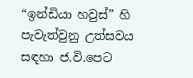“ඉන්ඩියා හවුස්” හි පැවැත්වුනු උත්සවය සඳහා ජ.වි.පෙට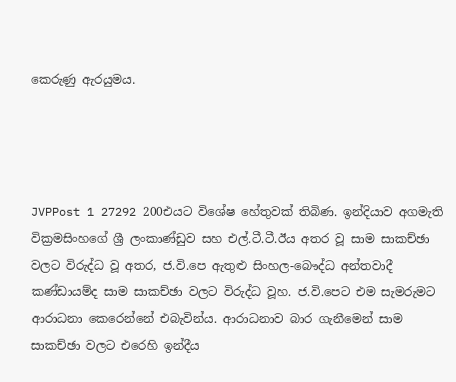කෙරුණු ඇරයුමය.




JVPPost 1 27292 200එයට විශේෂ හේතුවක් තිබිණ. ඉන්දියාව අගමැති වික්‍රමසිංහගේ ශ්‍රී ලංකාණ්ඩුව සහ එල්.ටී.ටී.ඊය අතර වූ සාම සාකච්ඡා වලට විරුද්ධ වූ අතර, ජ.වි.පෙ ඇතුළු සිංහල-බෞද්ධ අන්තවාදී කණ්ඩායම්ද සාම සාකච්ඡා වලට විරුද්ධ වූහ. ජ.වි.පෙට එම සැමරුමට ආරාධනා කෙරෙන්නේ එබැවින්ය. ආරාධනාව බාර ගැනීමෙන් සාම සාකච්ඡා වලට එරෙහි ඉන්දීය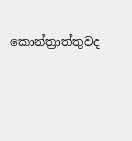කොන්ත්‍රාත්තුවද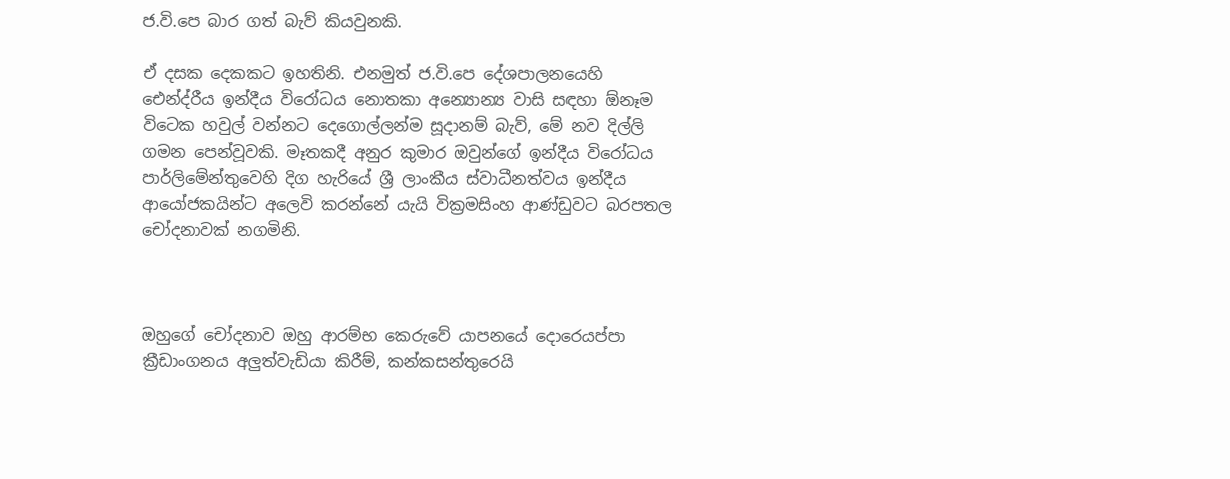ජ.වි.පෙ බාර ගත් බැව් කියවුනකි.

ඒ දසක දෙකකට ඉහතිනි. එනමුත් ජ.වි.පෙ දේශපාලනයෙහි ඓන්ද්රීය ඉන්දීය විරෝධය නොතකා අන්‍යොන්‍ය වාසි සඳහා ඕනෑම විටෙක හවුල් වන්නට දෙගොල්ලන්ම සූදානම් බැව්, මේ නව දිල්ලි ගමන පෙන්වූවකි. මෑතකදී අනුර කුමාර ඔවුන්ගේ ඉන්දීය විරෝධය පාර්ලිමේන්තුවෙහි දිග හැරියේ ශ්‍රී ලාංකීය ස්වාධීනත්වය ඉන්දීය ආයෝජකයින්ට අලෙවි කරන්නේ යැයි වික්‍රමසිංහ ආණ්ඩුවට බරපතල චෝදනාවක් නගමිනි.



ඔහුගේ චෝදනාව ඔහු ආරම්භ කෙරුවේ යාපනයේ දොරෙයප්පා ක්‍රීඩාංගනය අලුත්වැඩියා කිරීම්, කන්කසන්තුරෙයි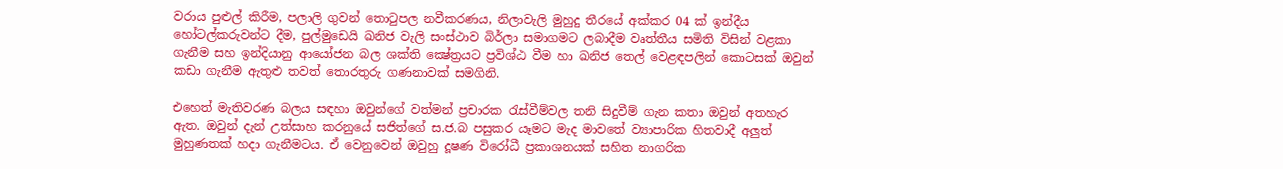වරාය පුළුල් කිරීම, පලාලි ගුවන් තොටුපල නවීකරණය, නිලාවැලි මුහුදු තීරයේ අක්කර 04 ක් ඉන්දීය හෝටල්කරුවන්ට දීම, පුල්මුඩෙයි ඛනිජ වැලි සංස්ථාව බිර්ලා සමාගමට ලබාදීම වෘත්තීය සමිති විසින් වළකා ගැනීම සහ ඉන්දියානු ආයෝජන බල ශක්ති ක්‍ෂේත්‍රයට ප්‍රවිශ්ඨ වීම හා ඛනිජ තෙල් වෙළඳපලින් කොටසක් ඔවුන් කඩා ගැනීම ඇතුළු තවත් තොරතුරු ගණනාවක් සමගිනි.

එහෙත් මැතිවරණ බලය සඳහා ඔවුන්ගේ වත්මන් ප්‍රචාරක රැස්වීම්වල තනි සිදුවීම් ගැන කතා ඔවුන් අතහැර ඇත. ඔවුන් දැන් උත්සාහ කරනුයේ සජිත්ගේ ස.ජ.බ පසුකර යෑමට මැද මාවතේ ව්‍යාපාරික හිතවාදී අලුත් මුහුණතක් හදා ගැනීමටය. ඒ වෙනුවෙන් ඔවුහු දූෂණ විරෝධී ප්‍රකාශනයක් සහිත නාගරික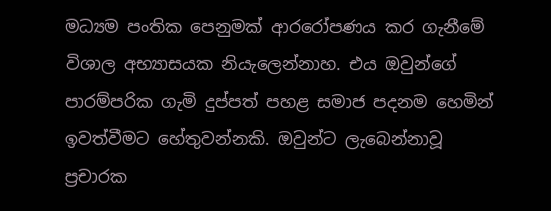මධ්‍යම පංතික පෙනුමක් ආරරෝපණය කර ගැනීමේ විශාල අභ්‍යාසයක නියැලෙන්නාහ. එය ඔවුන්ගේ පාරම්පරික ගැමි දුප්පත් පහළ සමාජ පදනම හෙමින් ඉවත්වීමට හේතුවන්නකි. ඔවුන්ට ලැබෙන්නාවූ ප්‍රචාරක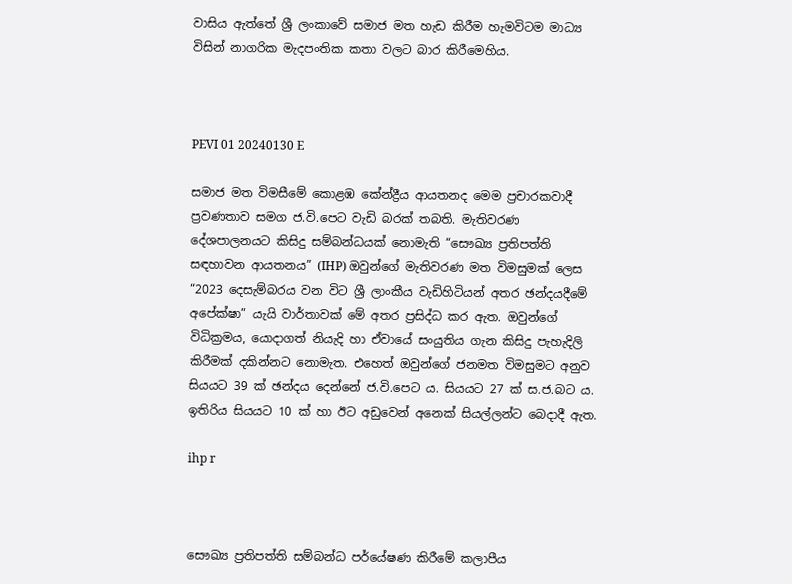වාසිය ඇත්තේ ශ්‍රී ලංකාවේ සමාජ මත හැඩ කිරීම හැමවිටම මාධ්‍ය විසින් නාගරික මැදපංතික කතා වලට බාර කිරීමෙහිය.



PEVI 01 20240130 E

සමාජ මත විමසීමේ කොළඹ කේන්ද්‍රීය ආයතනද මෙම ප්‍රචාරකවාදී ප්‍රවණතාව සමග ජ.වි.පෙට වැඩි බරක් තබති. මැතිවරණ දේශපාලනයට කිසිදු සම්බන්ධයක් නොමැති “සෞඛ්‍ය ප්‍රතිපත්ති සඳහාවන ආයතනය” (IHP) ඔවුන්ගේ මැතිවරණ මත විමසුමක් ලෙස “2023 දෙසැම්බරය වන විට ශ්‍රී ලාංකීය වැඩිහිටියන් අතර ඡන්දයදීමේ අපේක්ෂා” යැයි වාර්තාවක් මේ අතර ප්‍රසිද්ධ කර ඇත. ඔවුන්ගේ විධික්‍රමය, යොදාගත් නියැදි හා ඒවායේ සංයුතිය ගැන කිසිදු පැහැදිලි කිරීමක් දකින්නට නොමැත. එහෙත් ඔවුන්ගේ ජනමත විමසුමට අනුව සියයට 39 ක් ඡන්දය දෙන්නේ ජ.වි.පෙට ය. සියයට 27 ක් ස.ජ.බට ය. ඉතිරිය සියයට 10 ක් හා ඊට අඩුවෙන් අනෙක් සියල්ලන්ට බෙදාදී ඇත.

ihp r



සෞඛ්‍ය ප්‍රතිපත්ති සම්බන්ධ පර්යේෂණ කිරීමේ කලාපීය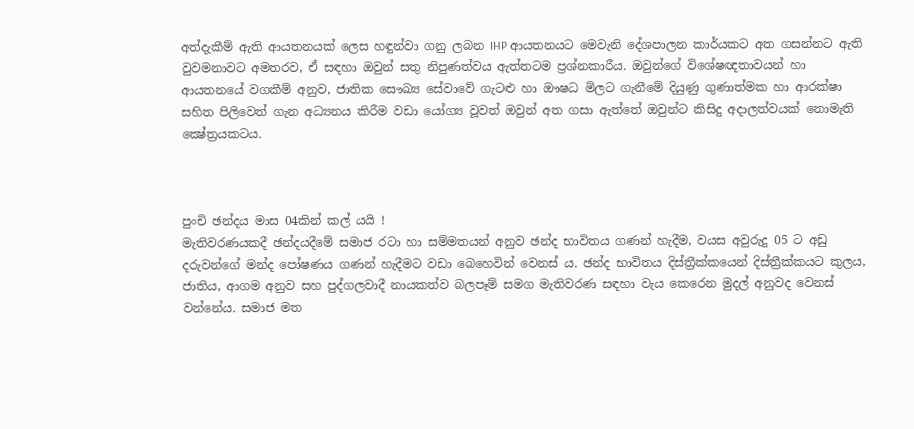අත්දැකීම් ඇති ආයතනයක් ලෙස හඳුන්වා ගනු ලබන IHP ආයතනයට මෙවැනි දේශපාලන කාර්යකට අත ගසන්නට ඇති වුවමනාවට අමතරව, ඒ සඳහා ඔවුන් සතු නිපුණත්වය ඇත්තටම ප්‍රශ්නකාරීය. ඔවුන්ගේ විශේෂඥතාවයන් හා ආයතනයේ වගකීම් අනුව, ජාතික සෞඛ්‍ය සේවාවේ ගැටළු හා ඖෂධ මිලට ගැනීමේ දියුණු ගුණාත්මක හා ආරක්ෂා සහිත පිලිවෙත් ගැන අධ්‍යනය කිරීම වඩා යෝග්‍ය වූවත් ඔවුන් අත ගසා ඇත්තේ ඔවුන්ට කිසිදු අදාලත්වයක් නොමැති ක්‍ෂේත්‍රයකටය.



පුංචි ඡන්දය මාස 04කින් කල් යයි !
මැතිවරණයකදී ඡන්දයදීමේ සමාජ රටා හා සම්මතයන් අනුව ඡන්ද භාවිතය ගණන් හැදීම, වයස අවුරුදු 05 ට අඩු දරුවන්ගේ මන්ද පෝෂණය ගණන් හැදීමට වඩා බෙහෙවින් වෙනස් ය. ඡන්ද භාවිතය දිස්ත්‍රීක්කයෙන් දිස්ත්‍රීක්කයට කුලය, ජාතිය, ආගම අනුව සහ පුද්ගලවාදී නායකත්ව බලපෑම් සමග මැතිවරණ සඳහා වැය කෙරෙන මුදල් අනුවද වෙනස් වන්නේය. සමාජ මත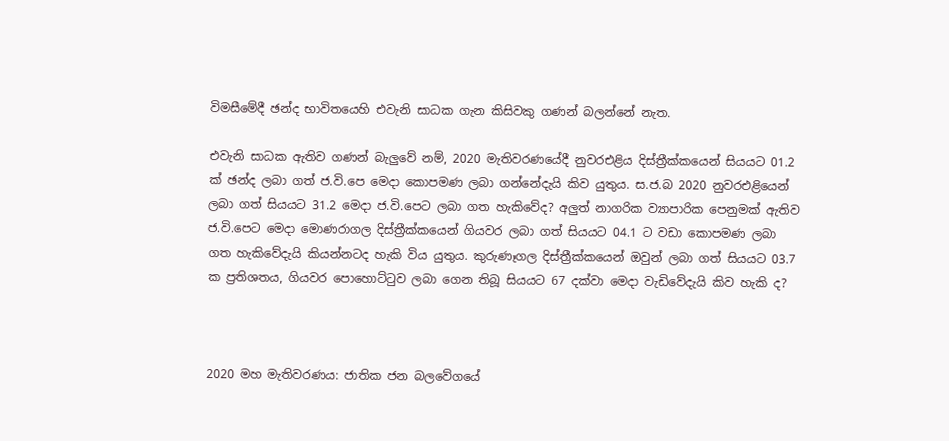විමසීමේදී ඡන්ද භාවිතයෙහි එවැනි සාධක ගැන කිසිවකු ගණන් බලන්නේ නැත.

එවැනි සාධක ඇතිව ගණන් බැලුවේ නම්, 2020 මැතිවරණයේදී නුවරඑළිය දිස්ත්‍රීක්කයෙන් සියයට 01.2 ක් ඡන්ද ලබා ගත් ජ.වි.පෙ මෙදා කොපමණ ලබා ගන්නේදැයි කිව යුතුය. ස.ජ.බ 2020 නුවරඑළියෙන් ලබා ගත් සියයට 31.2 මෙදා ජ.වි.පෙට ලබා ගත හැකිවේද? අලුත් නාගරික ව්‍යාපාරික පෙනුමක් ඇතිව ජ.වි.පෙට මෙදා මොණරාගල දිස්ත්‍රීක්කයෙන් ගියවර ලබා ගත් සියයට 04.1 ට වඩා කොපමණ ලබා ගත හැකිවේදැයි කියන්නටද හැකි විය යුතුය. කුරුණෑගල දිස්ත්‍රීක්කයෙන් ඔවුන් ලබා ගත් සියයට 03.7 ක ප්‍රතිශතය, ගියවර පොහොට්ටුව ලබා ගෙන තිබූ සියයට 67 දක්වා මෙදා වැඩිවේදැයි කිව හැකි ද?



2020 මහ මැතිවරණය: ජාතික ජන බලවේගයේ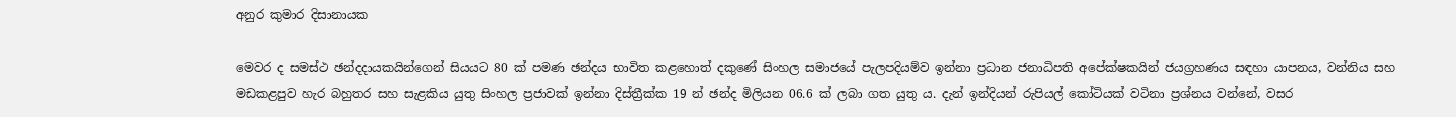අනුර කුමාර දිසානායක

මෙවර ද සමස්ථ ඡන්දදායකයින්ගෙන් සියයට 80 ක් පමණ ඡන්දය භාවිත කළහොත් දකුණේ සිංහල සමාජයේ පැලපදියම්ව ඉන්නා ප්‍රධාන ජනාධිපති අපේක්ෂකයින් ජයග්‍රහණය සඳහා යාපනය, වන්නිය සහ මඩකළපුව හැර බහුතර සහ සැළකිය යුතු සිංහල ප්‍රජාවක් ඉන්නා දිස්ත්‍රීක්ක 19 න් ඡන්ද මිලියන 06.6 ක් ලබා ගත යුතු ය. දැන් ඉන්දියන් රුපියල් කෝටියක් වටිනා ප්‍රශ්නය වන්නේ, වසර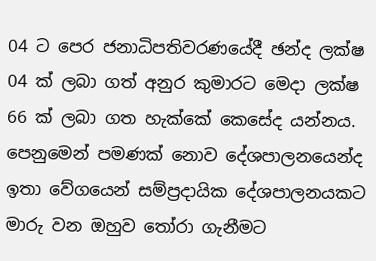04 ට පෙර ජනාධිපතිවරණයේදී ඡන්ද ලක්ෂ 04 ක් ලබා ගත් අනුර කුමාරට මෙදා ලක්ෂ 66 ක් ලබා ගත හැක්කේ කෙසේද යන්නය. පෙනුමෙන් පමණක් නොව දේශපාලනයෙන්ද ඉතා වේගයෙන් සම්ප්‍රදායික දේශපාලනයකට මාරු වන ඔහුව තෝරා ගැනීමට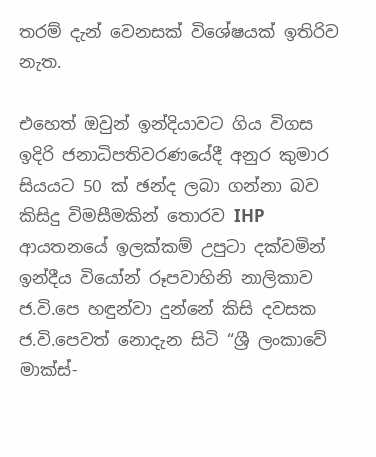තරම් දැන් වෙනසක් විශේෂයක් ඉතිරිව නැත.

එහෙත් ඔවුන් ඉන්දියාවට ගිය විගස ඉදිරි ජනාධිපතිවරණයේදී අනුර කුමාර සියයට 50 ක් ඡන්ද ලබා ගන්නා බව කිසිදු විමසීමකින් තොරව IHP ආයතනයේ ඉලක්කම් උපුටා දක්වමින් ඉන්දීය වියෝන් රූපවාහිනි නාලිකාව ජ.වි.පෙ හඳුන්වා දුන්නේ කිසි දවසක ජ.වි.පෙවත් නොදැන සිටි “ශ්‍රී ලංකාවේ මාක්ස්-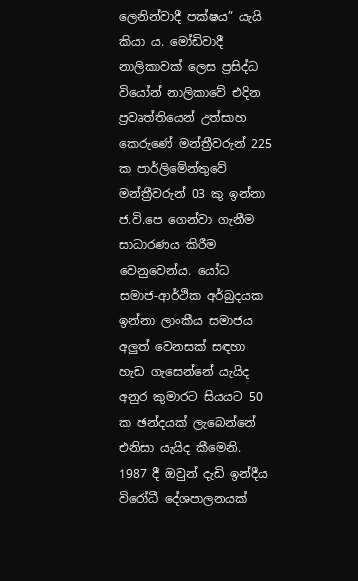ලෙනින්වාදී පක්ෂය” යැයි කියා ය. මෝඩිවාදී නාලිකාවක් ලෙස ප්‍රසිද්ධ වියෝන් නාලිකාවේ එදින ප්‍රවෘත්තියෙන් උත්සාහ කෙරුණේ මන්ත්‍රීවරුන් 225 ක පාර්ලිමේන්තුවේ මන්ත්‍රීවරුන් 03 කු ඉන්නා ජ.වි.පෙ ගෙන්වා ගැනීම සාධාරණය කිරීම වෙනුවෙන්ය. යෝධ සමාජ-ආර්ථික අර්බුදයක ඉන්නා ලාංකීය සමාජය අලුත් වෙනසක් සඳහා හැඩ ගැසෙන්නේ යැයිද අනුර කුමාරට සියයට 50 ක ඡන්දයක් ලැබෙන්නේ එනිසා යැයිද කීමෙනි. 1987 දී ඔවුන් දැඩි ඉන්දීය විරෝධී දේශපාලනයක්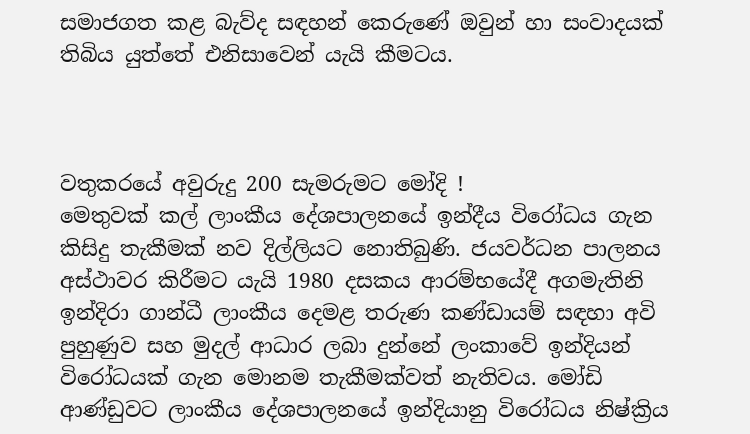සමාජගත කළ බැව්ද සඳහන් කෙරුණේ ඔවුන් හා සංවාදයක් තිබිය යුත්තේ එනිසාවෙන් යැයි කීමටය.



වතුකරයේ අවුරුදු 200 සැමරුමට මෝදි !
මෙතුවක් කල් ලාංකීය දේශපාලනයේ ඉන්දීය විරෝධය ගැන කිසිදු තැකීමක් නව දිල්ලියට නොතිබුණි. ජයවර්ධන පාලනය අස්ථාවර කිරීමට යැයි 1980 දසකය ආරම්භයේදී අගමැතිනි ඉන්දිරා ගාන්ධී ලාංකීය දෙමළ තරුණ කණ්ඩායම් සඳහා අවි පුහුණුව සහ මුදල් ආධාර ලබා දුන්නේ ලංකාවේ ඉන්දියන් විරෝධයක් ගැන මොනම තැකීමක්වත් නැතිවය. මෝඩි ආණ්ඩුවට ලාංකීය දේශපාලනයේ ඉන්දියානු විරෝධය නිෂ්ක්‍රිය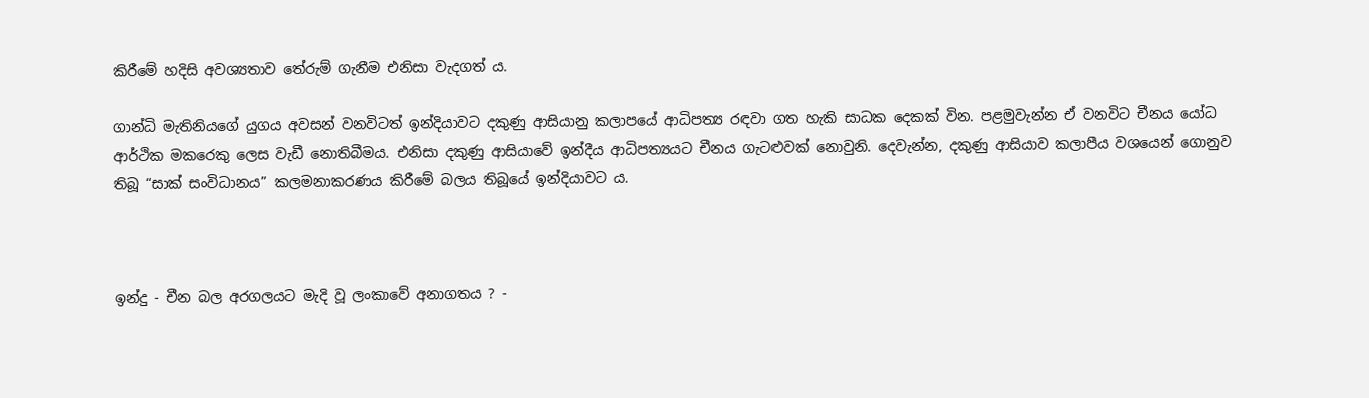කිරීමේ හදිසි අවශ්‍යතාව තේරුම් ගැනීම එනිසා වැදගත් ය.

ගාන්ධි මැතිනියගේ යුගය අවසන් වනවිටත් ඉන්දියාවට දකුණු ආසියානු කලාපයේ ආධිපත්‍ය රඳවා ගත හැකි සාධක දෙකක් වින. පළමුවැන්න ඒ වනවිට චීනය යෝධ ආර්ථික මකරෙකු ලෙස වැඩී නොතිබීමය. එනිසා දකුණු ආසියාවේ ඉන්දීය ආධිපත්‍යයට චීනය ගැටළුවක් නොවුනි. දෙවැන්න, දකුණු ආසියාව කලාපීය වශයෙන් ගොනුව තිබූ “සාක් සංවිධානය” කලමනාකරණය කිරීමේ බලය තිබූයේ ඉන්දියාවට ය.



ඉන්දු - චීන බල අරගලයට මැදි වූ ලංකාවේ අනාගතය ? -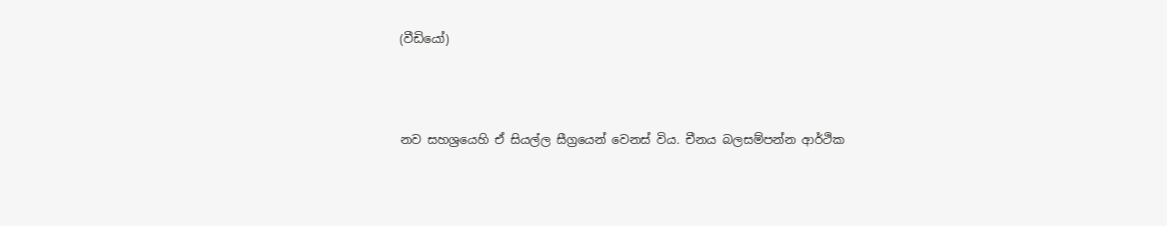(වීඩියෝ)



නව සහශ්‍රයෙහි ඒ සියල්ල සීග්‍රයෙන් වෙනස් විය. චීනය බලසම්පන්න ආර්ථික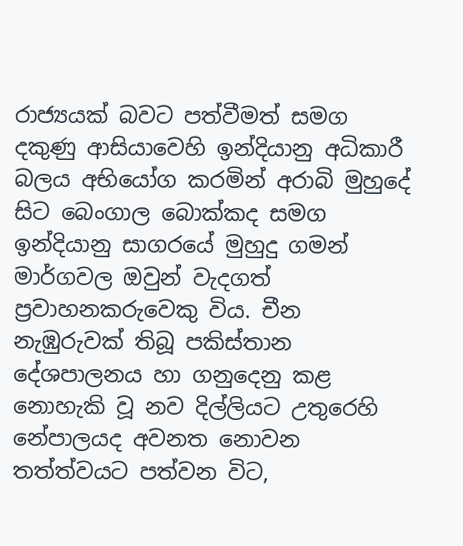රාජ්‍යයක් බවට පත්වීමත් සමග දකුණු ආසියාවෙහි ඉන්දියානු අධිකාරී බලය අභියෝග කරමින් අරාබි මුහුදේ සිට බෙංගාල බොක්කද සමග ඉන්දියානු සාගරයේ මුහුදු ගමන් මාර්ගවල ඔවුන් වැදගත් ප්‍රවාහනකරුවෙකු විය. චීන නැඹුරුවක් තිබූ පකිස්තාන දේශපාලනය හා ගනුදෙනු කළ නොහැකි වූ නව දිල්ලියට උතුරෙහි නේපාලයද අවනත නොවන තත්ත්වයට පත්වන විට,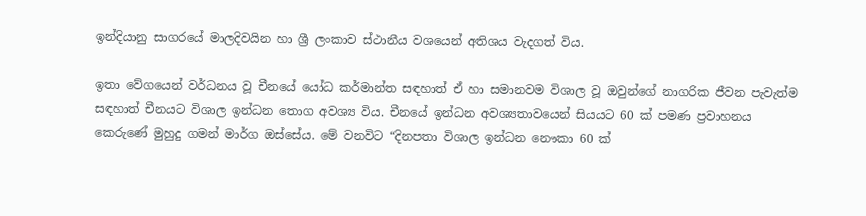ඉන්දියානු සාගරයේ මාලදිවයින හා ශ්‍රී ලංකාව ස්ථානීය වශයෙන් අතිශය වැදගත් විය.

ඉතා වේගයෙන් වර්ධනය වූ චීනයේ යෝධ කර්මාන්ත සඳහාත් ඒ හා සමානවම විශාල වූ ඔවුන්ගේ නාගරික ජීවන පැවැත්ම සඳහාත් චීනයට විශාල ඉන්ධන තොග අවශ්‍ය විය. චීනයේ ඉන්ධන අවශ්‍යතාවයෙන් සියයට 60 ක් පමණ ප්‍රවාහනය කෙරුණේ මුහුදු ගමන් මාර්ග ඔස්සේය. මේ වනවිට “දිනපතා විශාල ඉන්ධන නෞකා 60 ක්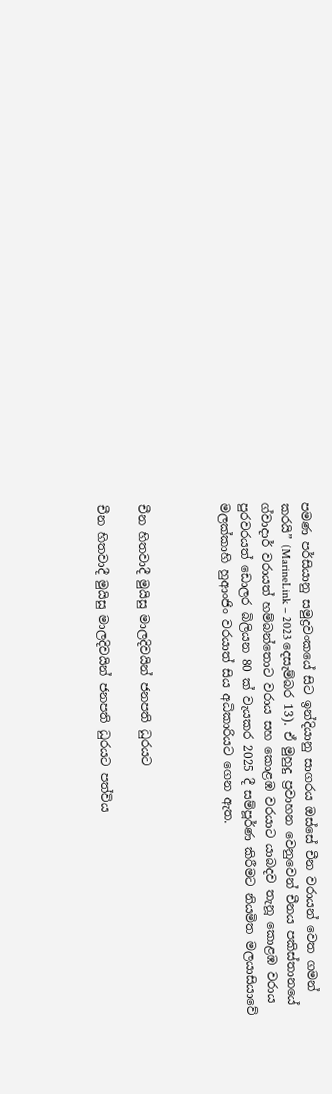පමණ පර්සියානු සමුද්‍රවංකයේ සිට ඉන්දියානු සාගරය ඔස්සේ චීන වරායන් වෙත ගමන් කරයි” (MarineLink – 2023 දෙසැම්බර 13). ඒ මුහුදු ප්‍රවාහන වෙනුවෙන් චීනය පකිස්තානයේ ග්වාදාර් වරායත් හම්බන්තොට වරාය සහ කොළඹ වරයාට යාබදව තැනූ කොළඹ වරාය පුරවරයත් ඩොලර බිලියන 80 ක් වැයකර 2025 දී සම්පූර්ණ කිරීමට නියමිත මලයාසියාවේ මලක්කාහි හුආංජිං වරයාත් සිය අධිකාරියට ගෙන ඇත.



චීන හිතවාදී මුයිසු මාලදිවයින් ජනපති ධුරයට

චීන හිතවාදී මුයිසු මාලදිවයින් ජනපති ධුරයට පත්විය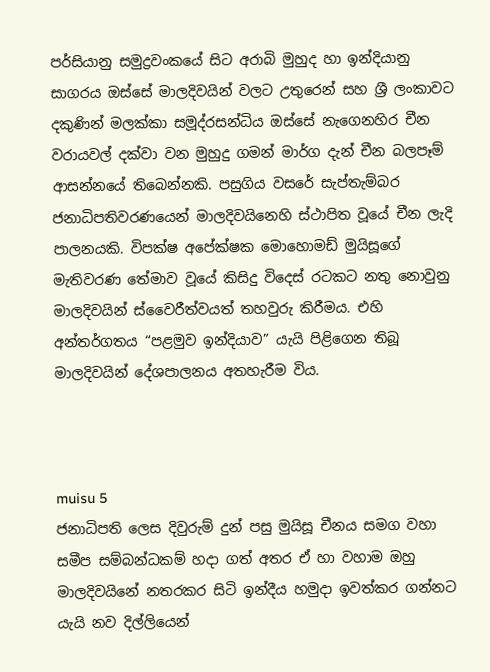පර්සියානු සමුද්‍රවංකයේ සිට අරාබි මුහුද හා ඉන්දියානු සාගරය ඔස්සේ මාලදිවයින් වලට උතුරෙන් සහ ශ්‍රී ලංකාවට දකුණින් මලක්කා සමූද්රසන්ධිය ඔස්සේ නැගෙනහිර චීන වරායවල් දක්වා වන මුහුදු ගමන් මාර්ග දැන් චීන බලපෑම් ආසන්නයේ තිබෙන්නකි. පසුගිය වසරේ සැප්තැම්බර ජනාධිපතිවරණයෙන් මාලදිවයිනෙහි ස්ථාපිත වූයේ චීන ලැදි පාලනයකි. විපක්ෂ අපේක්ෂක මොහොමඩ් මුයිසූගේ මැතිවරණ තේමාව වූයේ කිසිදු විදෙස් රටකට නතු නොවුනු මාලදිවයින් ස්වෛරීත්වයත් තහවුරු කිරීමය. එහි අන්තර්ගතය “පළමුව ඉන්දියාව” යැයි පිළිගෙන තිබූ මාලදිවයින් දේශපාලනය අතහැරීම විය.



muisu 5
ජනාධිපති ලෙස දිවුරුම් දුන් පසු මුයිසූ චීනය සමග වහා සමීප සම්බන්ධකම් හදා ගත් අතර ඒ හා වහාම ඔහු මාලදිවයිනේ නතරකර සිටි ඉන්දීය හමුදා ඉවත්කර ගන්නට යැයි නව දිල්ලියෙන්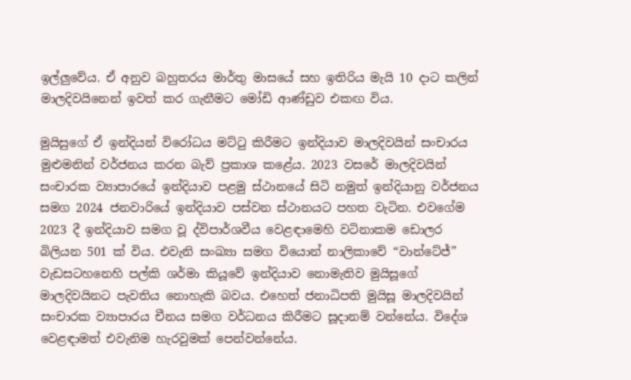ඉල්ලුවේය. ඒ අනුව බහුතරය මාර්තු මාසයේ සහ ඉතිරිය මැයි 10 දාට කලින් මාලදිවයිනෙන් ඉවත් කර ගැනීමට මෝඩි ආණ්ඩුව එකඟ විය.

මුයිසුගේ ඒ ඉන්දියන් විරෝධය මට්ටු කිරීමට ඉන්දියාව මාලදිවයින් සංචාරය මුළුමනින් වර්ජනය කරන බැව් ප්‍රකාශ කළේය. 2023 වසරේ මාලදිවයින් සංචාරක ව්‍යාපාරයේ ඉන්දියාව පළමු ස්ථානයේ සිටි නමුත් ඉන්දියානු වර්ජනය සමග 2024 ජනවාරියේ ඉන්දියාව පස්වන ස්ථානයට පහත වැටින. එවගේම 2023 දී ඉන්දියාව සමග වූ ද්විපාර්ශවීය වෙළඳාමෙහි වටිනාකම ඩොලර බිලියන 501 ක් විය. එවැනි සංඛ්‍යා සමග වියොන් නාලිකාවේ “වාන්ටේජ්” වැඩසටහනෙහි පල්කි ශර්මා කියූවේ ඉන්දියාව නොමැතිව මුයිසූගේ මාලදිවයිනට පැවතිය නොහැකි බවය. එහෙත් ජනාධිපති මුයිසූ මාලදිවයින් සංචාරක ව්‍යාපාරය චීනය සමග වර්ධනය කිරීමට සූදානම් වන්නේය. විදේශ වෙළඳාමත් එවැනිම හැරවුමක් පෙන්වන්නේය.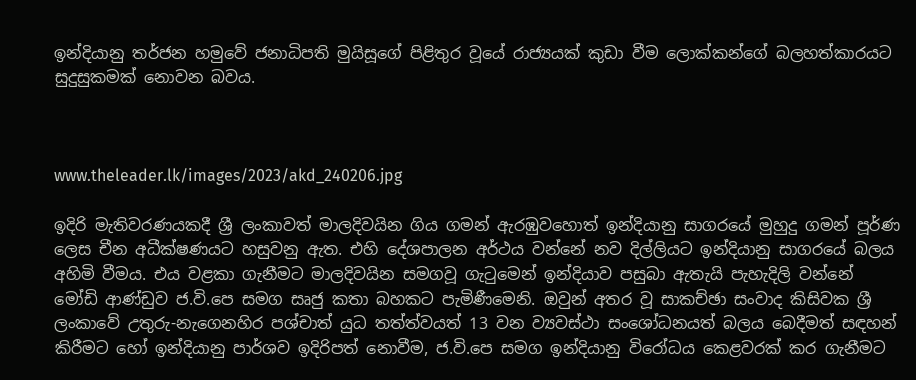ඉන්දියානු තර්ජන හමුවේ ජනාධිපති මුයිසූගේ පිළිතුර වූයේ රාජ්‍යයක් කුඩා වීම ලොක්කන්ගේ බලහත්කාරයට සුදුසුකමක් නොවන බවය.



www.theleader.lk/images/2023/akd_240206.jpg

ඉදිරි මැතිවරණයකදී ශ්‍රී ලංකාවත් මාලදිවයින ගිය ගමන් ඇරඹුවහොත් ඉන්දියානු සාගරයේ මුහුදු ගමන් පූර්ණ ලෙස චීන අධීක්ෂණයට හසුවනු ඇත. එහි දේශපාලන අර්ථය වන්නේ නව දිල්ලියට ඉන්දියානු සාගරයේ බලය අහිමි වීමය. එය වළකා ගැනීමට මාලදිවයින සමගවූ ගැටුමෙන් ඉන්දියාව පසුබා ඇතැයි පැහැදිලි වන්නේ මෝඩි ආණ්ඩුව ජ.වි.පෙ සමග සෘජු කතා බහකට පැමිණීමෙනි. ඔවුන් අතර වූ සාකච්ඡා සංවාද කිසිවක ශ්‍රී ලංකාවේ උතුරු-නැගෙනහිර පශ්චාත් යුධ තත්ත්වයත් 13 වන ව්‍යවස්ථා සංශෝධනයත් බලය බෙදීමත් සඳහන් කිරීමට හෝ ඉන්දියානු පාර්ශව ඉදිරිපත් නොවීම, ජ.වි.පෙ සමග ඉන්දියානු විරෝධය කෙළවරක් කර ගැනීමට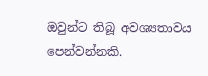ඔවුන්ට තිබූ අවශ්‍යතාවය පෙන්වන්නකි.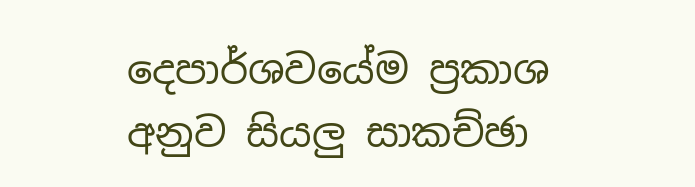දෙපාර්ශවයේම ප්‍රකාශ අනුව සියලු සාකච්ඡා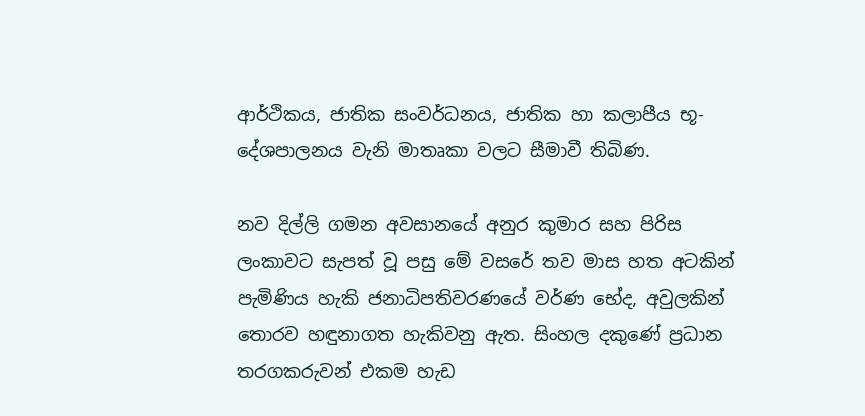ආර්ථිකය, ජාතික සංවර්ධනය, ජාතික හා කලාපීය භූ-දේශපාලනය වැනි මාතෘකා වලට සීමාවී තිබිණ.

නව දිල්ලි ගමන අවසානයේ අනුර කුමාර සහ පිරිස ලංකාවට සැපත් වූ පසු මේ වසරේ තව මාස හත අටකින් පැමිණිය හැකි ජනාධිපතිවරණයේ වර්ණ භේද, අවුලකින් තොරව හඳුනාගත හැකිවනු ඇත. සිංහල දකුණේ ප්‍රධාන තරගකරුවන් එකම හැඩ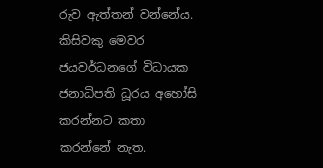රුව ඇත්තන් වන්නේය. කිසිවකු මෙවර ජයවර්ධනගේ විධායක ජනාධිපති ධූරය අහෝසි කරන්නට කතා කරන්නේ නැත.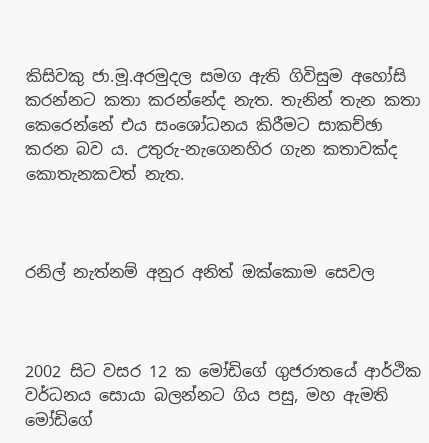කිසිවකු ජා.මූ.අරමුදල සමග ඇති ගිවිසුම අහෝසි කරන්නට කතා කරන්නේද නැත. තැනින් තැන කතා කෙරෙන්නේ එය සංශෝධනය කිරීමට සාකච්ඡා කරන බව ය. උතුරු-නැගෙනහිර ගැන කතාවක්ද කොතැනකවත් නැත.



රනිල් නැත්නම් අනුර අනිත් ඔක්කොම සෙවල



2002 සිට වසර 12 ක මෝඩිගේ ගුජරාතයේ ආර්ථික වර්ධනය සොයා බලන්නට ගිය පසු, මහ ඇමති මෝඩිගේ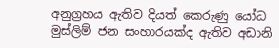අනුග්‍රහය ඇතිව දියත් කෙරුණු යෝධ මුස්ලිම් ජන සංහාරයක්ද ඇතිව අඩානි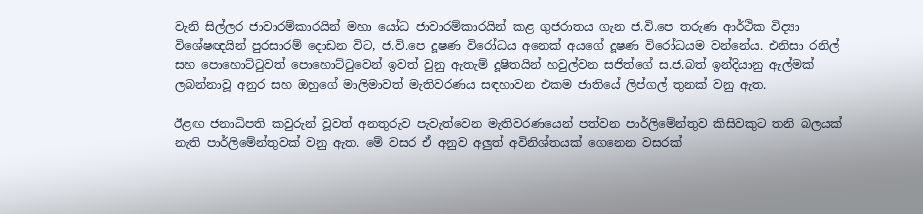වැනි සිල්ලර ජාවාරම්කාරයින් මහා යෝධ ජාවාරම්කාරයින් කළ ගුජරාතය ගැන ජ.වි.පෙ තරුණ ආර්ථික විද්‍යා විශේෂඥයින් පුරසාරම් දොඩන විට, ජ.වි.පෙ දූෂණ විරෝධය අනෙක් අයගේ දූෂණ විරෝධයම වන්නේය. එනිසා රනිල් සහ පොහොට්ටුවත් පොහොට්ටුවෙන් ඉවත් වුනු ඇතැම් දූෂිතයින් හවුල්වන සජිත්ගේ ස.ජ.බත් ඉන්දියානු ඇල්මක් ලබන්නාවූ අනුර සහ ඔහුගේ මාලිමාවත් මැතිවරණය සඳහාවන එකම ජාතියේ ලිප්ගල් තුනක් වනු ඇත.

ඊළඟ ජනාධිපති කවුරුන් වූවත් අනතුරුව පැවැත්වෙන මැතිවරණයෙන් පත්වන පාර්ලිමේන්තුව කිසිවකුට තනි බලයක් නැති පාර්ලිමේන්තුවක් වනු ඇත. මේ වසර ඒ අනුව අලුත් අවිනිශ්තයක් ගෙනෙන වසරක්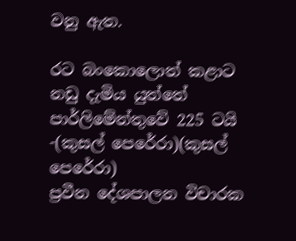වනු ඇත.

රට බංකොලොත් කළාට නඩු දැමිය යුත්තේ පාර්ලිමේන්තුවේ 225 ටයි -(කුසල් පෙරේරා)(කුසල් පෙරේරා)
ප්‍රවීන දේශපාලන විචාරක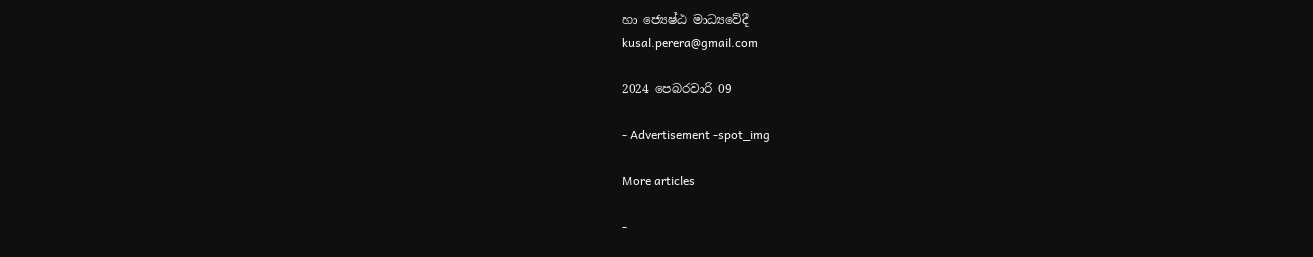හා ජ්‍යෙෂ්ඨ මාධ්‍යවේදී
kusal.perera@gmail.com

2024 පෙබරවාරි 09

- Advertisement -spot_img

More articles

-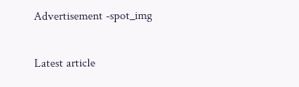Advertisement -spot_img

Latest article